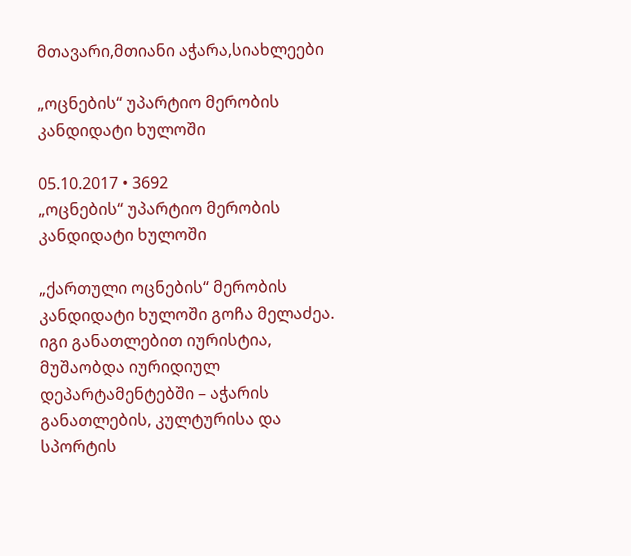მთავარი,მთიანი აჭარა,სიახლეები

„ოცნების“ უპარტიო მერობის კანდიდატი ხულოში

05.10.2017 • 3692
„ოცნების“ უპარტიო მერობის კანდიდატი ხულოში

„ქართული ოცნების“ მერობის კანდიდატი ხულოში გოჩა მელაძეა. იგი განათლებით იურისტია, მუშაობდა იურიდიულ დეპარტამენტებში – აჭარის განათლების, კულტურისა და სპორტის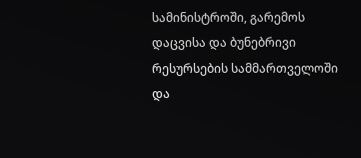სამინისტროში, გარემოს დაცვისა და ბუნებრივი რესურსების სამმართველოში და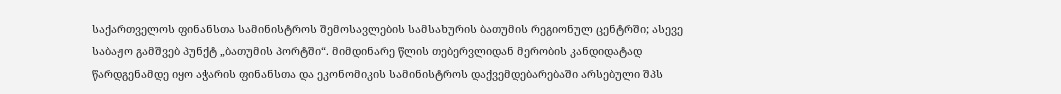საქართველოს ფინანსთა სამინისტროს შემოსავლების სამსახურის ბათუმის რეგიონულ ცენტრში; ასევე საბაჟო გამშვებ პუნქტ „ბათუმის პორტში“. მიმდინარე წლის თებერვლიდან მერობის კანდიდატად წარდგენამდე იყო აჭარის ფინანსთა და ეკონომიკის სამინისტროს დაქვემდებარებაში არსებული შპს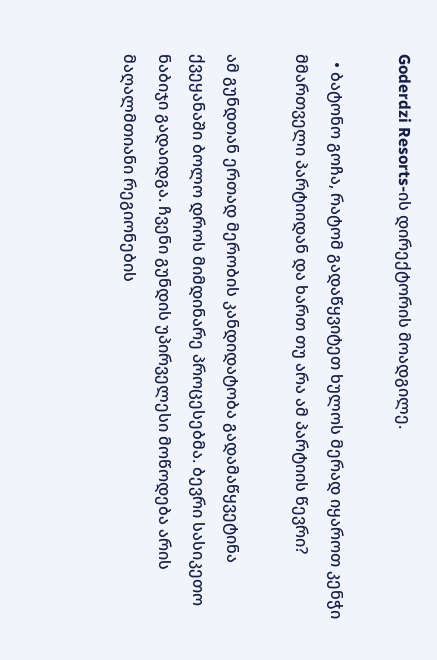Goderdzi Resorts-ის დირექტორის მოადგილე.

  • ბატონო გოჩა, რატომ გადაწყვიტეთ ხულოს მერად იყაროთ კენჭი მმართველი პარტიიდან და ხართ თუ არა ამ პარტიის წევრი?

ამ გუნდთან ერთად მერობის კანდიდატობა გადამაწყვეტინა ქვეყანაში ბოლო დროს მიმდინარე პროცესებმა. ბევრი სასიკეთო ნაბიჯი გადაიდგა. ჩვენი გუნდის უპირველესი მოწოდება არის მაღალმთიანი რეგიონების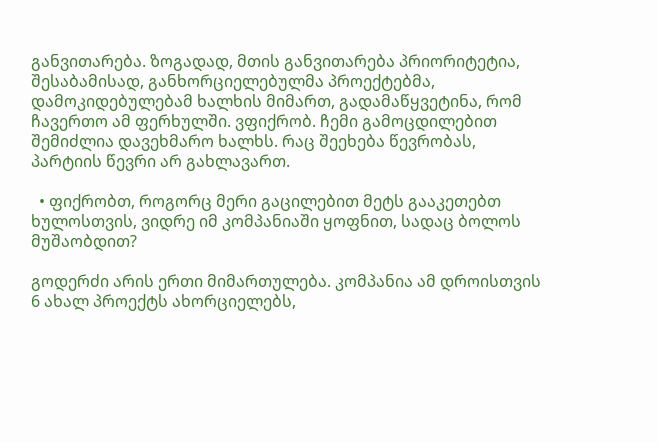განვითარება. ზოგადად, მთის განვითარება პრიორიტეტია, შესაბამისად, განხორციელებულმა პროექტებმა, დამოკიდებულებამ ხალხის მიმართ, გადამაწყვეტინა, რომ ჩავერთო ამ ფერხულში. ვფიქრობ. ჩემი გამოცდილებით შემიძლია დავეხმარო ხალხს. რაც შეეხება წევრობას, პარტიის წევრი არ გახლავართ.

  • ფიქრობთ, როგორც მერი გაცილებით მეტს გააკეთებთ ხულოსთვის, ვიდრე იმ კომპანიაში ყოფნით, სადაც ბოლოს მუშაობდით?

გოდერძი არის ერთი მიმართულება. კომპანია ამ დროისთვის 6 ახალ პროექტს ახორციელებს,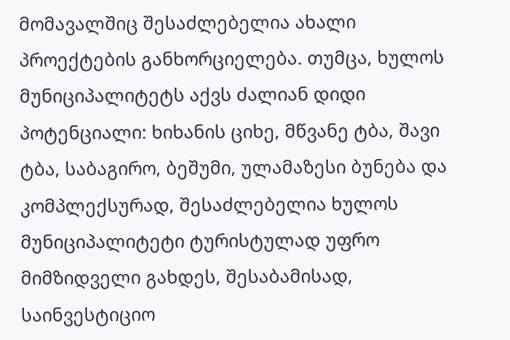მომავალშიც შესაძლებელია ახალი პროექტების განხორციელება. თუმცა, ხულოს მუნიციპალიტეტს აქვს ძალიან დიდი პოტენციალი: ხიხანის ციხე, მწვანე ტბა, შავი ტბა, საბაგირო, ბეშუმი, ულამაზესი ბუნება და კომპლექსურად, შესაძლებელია ხულოს მუნიციპალიტეტი ტურისტულად უფრო მიმზიდველი გახდეს, შესაბამისად, საინვესტიციო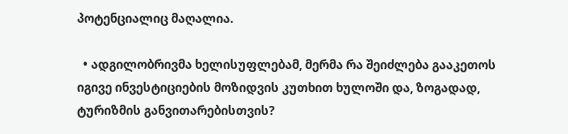პოტენციალიც მაღალია.

  • ადგილობრივმა ხელისუფლებამ, მერმა რა შეიძლება გააკეთოს იგივე ინვესტიციების მოზიდვის კუთხით ხულოში და, ზოგადად, ტურიზმის განვითარებისთვის?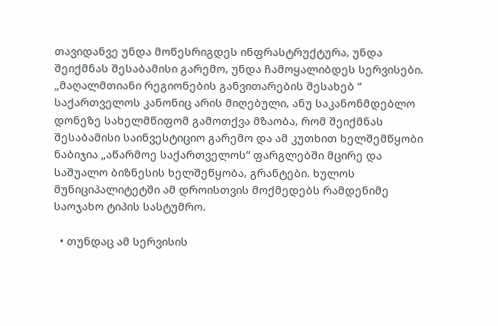თავიდანვე უნდა მოწესრიგდეს ინფრასტრუქტურა, უნდა შეიქმნას შესაბამისი გარემო, უნდა ჩამოყალიბდეს სერვისები. „მაღალმთიანი რეგიონების განვითარების შესახებ “ საქართველოს კანონიც არის მიღებული, ანუ საკანონმდებლო დონეზე სახელმწიფომ გამოთქვა მზაობა, რომ შეიქმნას შესაბამისი საინვესტიციო გარემო და ამ კუთხით ხელშემწყობი ნაბიჯია „აწარმოე საქართველოს“ ფარგლებში მცირე და საშუალო ბიზნესის ხელშეწყობა, გრანტები. ხულოს მუნიციპალიტეტში ამ დროისთვის მოქმედებს რამდენიმე საოჯახო ტიპის სასტუმრო.

  • თუნდაც ამ სერვისის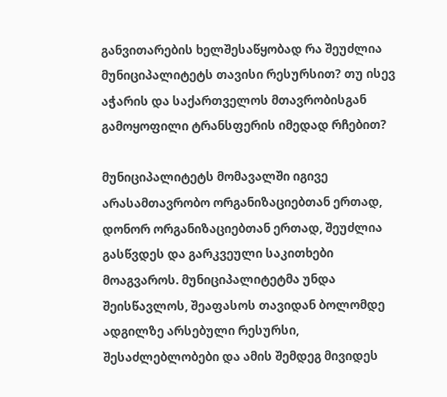განვითარების ხელშესაწყობად რა შეუძლია მუნიციპალიტეტს თავისი რესურსით? თუ ისევ აჭარის და საქართველოს მთავრობისგან გამოყოფილი ტრანსფერის იმედად რჩებით?

მუნიციპალიტეტს მომავალში იგივე არასამთავრობო ორგანიზაციებთან ერთად, დონორ ორგანიზაციებთან ერთად, შეუძლია გასწვდეს და გარკვეული საკითხები მოაგვაროს. მუნიციპალიტეტმა უნდა შეისწავლოს, შეაფასოს თავიდან ბოლომდე ადგილზე არსებული რესურსი, შესაძლებლობები და ამის შემდეგ მივიდეს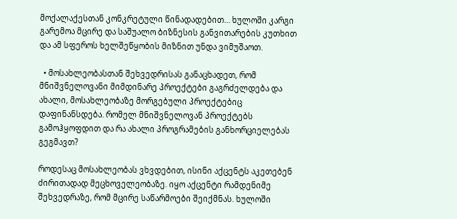მოქალაქესთან კონკრეტული წინადადებით… ხულოში კარგი გარემოა მცირე და საშუალო ბიზნესის განვითარების კუთხით და ამ სფეროს ხელშეწყობის მიზნით უნდა ვიმუშაოთ.

  • მოსახლეობასთან შეხვედრისას განაცხადეთ, რომ მნიშვნელოვანი მიმდინარე პროექტები გაგრძელდება და ახალი, მოსახლეობაზე მორგებული პროექტებიც დაფინანსდება. რომელ მნიშვნელოვან პროექტებს გამოჰყოფდით და რა ახალი პროგრამების განხორციელებას გეგმავთ?

როდესაც მოსახლეობას ვხვდებით, ისინი აქცენტს აკეთებენ ძირითადად მეცხოველეობაზე. იყო აქცენტი რამდენიმე შეხვედრაზე, რომ მცირე საწარმოები შეიქმნას. ხულოში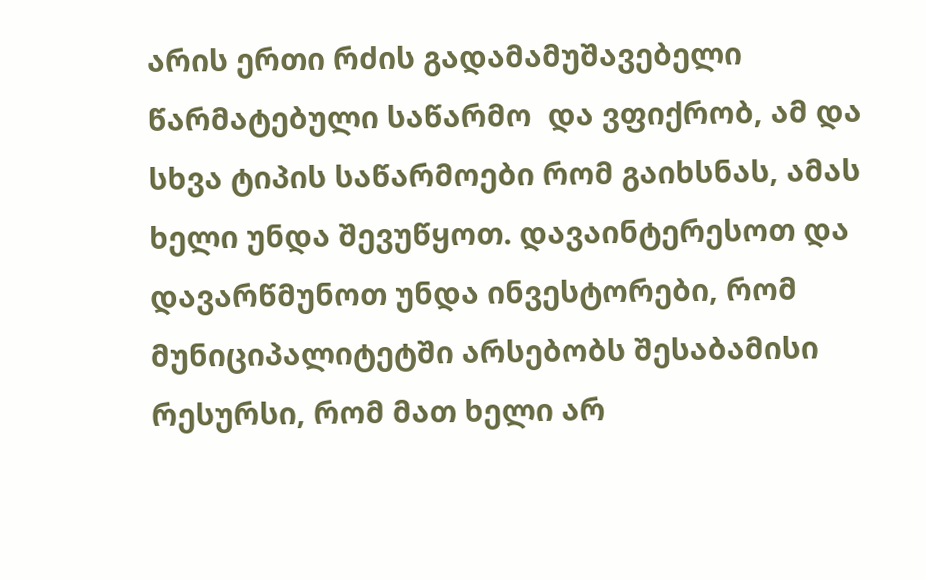არის ერთი რძის გადამამუშავებელი წარმატებული საწარმო  და ვფიქრობ, ამ და სხვა ტიპის საწარმოები რომ გაიხსნას, ამას ხელი უნდა შევუწყოთ. დავაინტერესოთ და დავარწმუნოთ უნდა ინვესტორები, რომ მუნიციპალიტეტში არსებობს შესაბამისი რესურსი, რომ მათ ხელი არ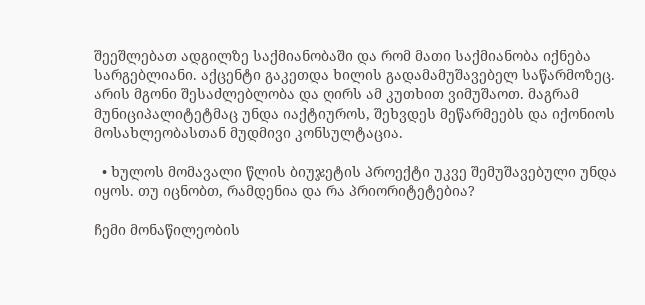შეეშლებათ ადგილზე საქმიანობაში და რომ მათი საქმიანობა იქნება სარგებლიანი. აქცენტი გაკეთდა ხილის გადამამუშავებელ საწარმოზეც. არის მგონი შესაძლებლობა და ღირს ამ კუთხით ვიმუშაოთ. მაგრამ მუნიციპალიტეტმაც უნდა იაქტიუროს, შეხვდეს მეწარმეებს და იქონიოს მოსახლეობასთან მუდმივი კონსულტაცია.

  • ხულოს მომავალი წლის ბიუჯეტის პროექტი უკვე შემუშავებული უნდა იყოს. თუ იცნობთ, რამდენია და რა პრიორიტეტებია?

ჩემი მონაწილეობის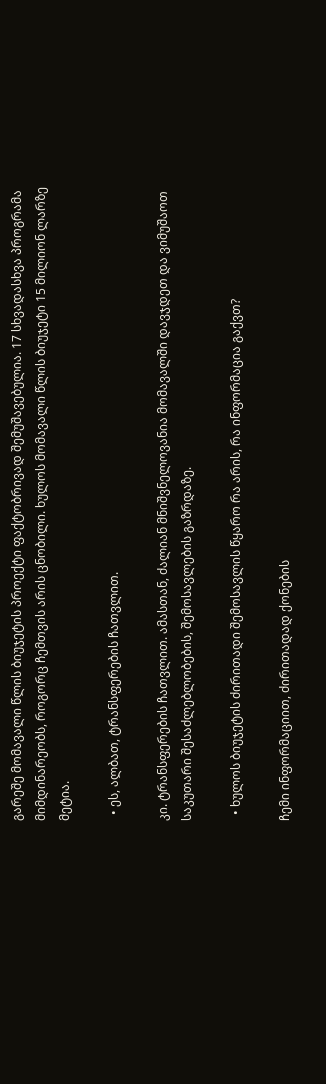გარეშე მომავალი წლის ბიუჯეტის პროექტი ფაქტობრივად შემუშავებულია. 17 სხვადასხვა პროგრამა მიმდინარეობს, როგორც ჩემთვის არის ცნობილი. ხულოს მომავალი წლის ბიუჯეტი 15 მილიონ ლარზე მეტია.

  • ეს, ალბათ, ტრანსფერების ჩათვლით.

კი. ტრანსფერების ჩათვლით. ამასთან, ძალიან მნიშვნელოვანია მომავალში დავჯდეთ და ვიმუშაოთ საკუთარი შესაძლებლობების, შემოსავლების გაზრდაზე.

  • ხულოს ბიუჯეტის ძირითადი შემოსავლის წყარო რა არის, რა ინფორმაცია გაქვთ?

ჩემი ინფორმაციით, ძირითადად ქონების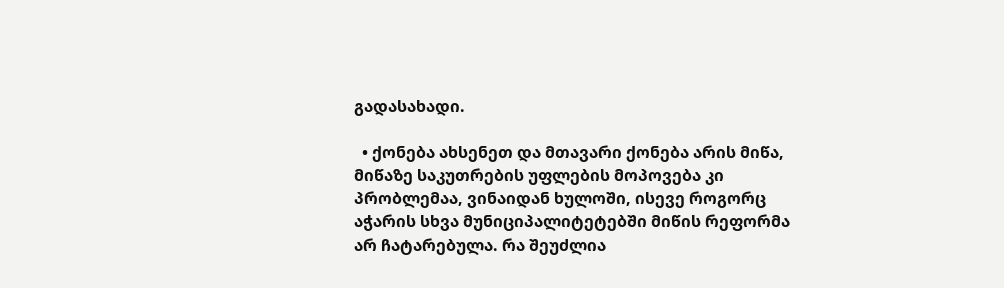გადასახადი.

  • ქონება ახსენეთ და მთავარი ქონება არის მიწა, მიწაზე საკუთრების უფლების მოპოვება კი პრობლემაა, ვინაიდან ხულოში, ისევე როგორც აჭარის სხვა მუნიციპალიტეტებში მიწის რეფორმა არ ჩატარებულა. რა შეუძლია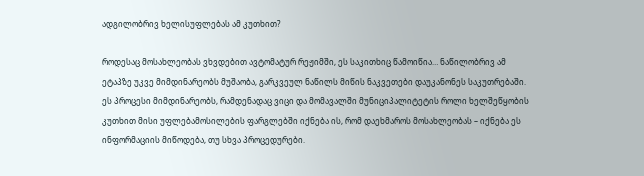ადგილობრივ ხელისუფლებას ამ კუთხით?

როდესაც მოსახლეობას ვხვდებით ავტომატურ რეჟიმში, ეს საკითხიც წამოიწია… ნაწილობრივ ამ ეტაპზე უკვე მიმდინარეობს მუშაობა, გარკვეულ ნაწილს მიწის ნაკვეთები დაუკანონეს საკუთრებაში. ეს პროცესი მიმდინარეობს, რამდენადაც ვიცი და მომავალში მუნიციპალიტეტის როლი ხელშეწყობის კუთხით მისი უფლებამოსილების ფარგლებში იქნება ის, რომ დაეხმაროს მოსახლეობას – იქნება ეს ინფორმაციის მიწოდება, თუ სხვა პროცედურები.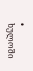• ხულოში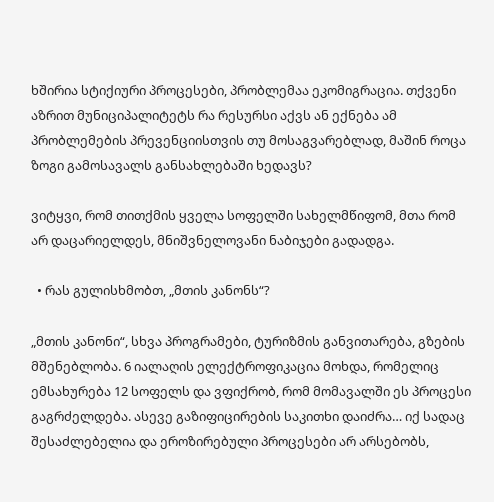ხშირია სტიქიური პროცესები, პრობლემაა ეკომიგრაცია. თქვენი აზრით მუნიციპალიტეტს რა რესურსი აქვს ან ექნება ამ პრობლემების პრევენციისთვის თუ მოსაგვარებლად, მაშინ როცა ზოგი გამოსავალს განსახლებაში ხედავს?

ვიტყვი, რომ თითქმის ყველა სოფელში სახელმწიფომ, მთა რომ არ დაცარიელდეს, მნიშვნელოვანი ნაბიჯები გადადგა.

  • რას გულისხმობთ, „მთის კანონს“?

„მთის კანონი“, სხვა პროგრამები, ტურიზმის განვითარება, გზების მშენებლობა. 6 იალაღის ელექტროფიკაცია მოხდა, რომელიც ემსახურება 12 სოფელს და ვფიქრობ, რომ მომავალში ეს პროცესი გაგრძელდება. ასევე გაზიფიცირების საკითხი დაიძრა… იქ სადაც შესაძლებელია და ეროზირებული პროცესები არ არსებობს,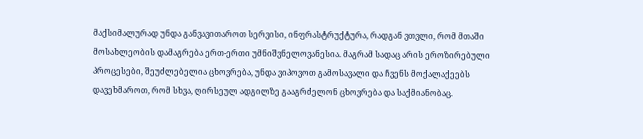მაქსიმალურად უნდა განვავითაროთ სერვისი, ინფრასტრუქტურა, რადგან ვთვლი, რომ მთაში მოსახლეობის დამაგრება ერთ-ერთი უმნიშვნელოვანესია. მაგრამ სადაც არის ეროზირებული პროცესები, შეუძლებელია ცხოვრება, უნდა ვიპოვოთ გამოსავალი და ჩვენს მოქალაქეებს დავეხმაროთ, რომ სხვა, ღირსეულ ადგილზე გააგრძელონ ცხოვრება და საქმიანობაც.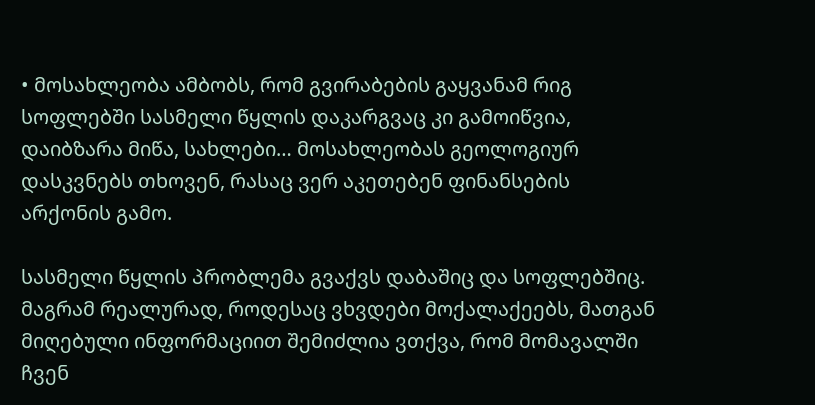• მოსახლეობა ამბობს, რომ გვირაბების გაყვანამ რიგ სოფლებში სასმელი წყლის დაკარგვაც კი გამოიწვია, დაიბზარა მიწა, სახლები… მოსახლეობას გეოლოგიურ დასკვნებს თხოვენ, რასაც ვერ აკეთებენ ფინანსების არქონის გამო.

სასმელი წყლის პრობლემა გვაქვს დაბაშიც და სოფლებშიც. მაგრამ რეალურად, როდესაც ვხვდები მოქალაქეებს, მათგან მიღებული ინფორმაციით შემიძლია ვთქვა, რომ მომავალში ჩვენ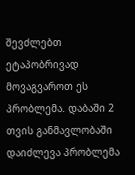შევძლებთ ეტაპობრივად მოვაგვაროთ ეს პრობლემა. დაბაში 2 თვის განმავლობაში დაიძლევა პრობლემა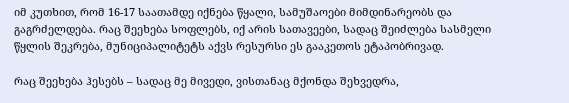იმ კუთხით, რომ 16-17 საათამდე იქნება წყალი, სამუშაოები მიმდინარეობს და გაგრძელდება. რაც შეეხება სოფლებს, იქ არის სათავეები, სადაც შეიძლება სასმელი წყლის შეკრება, მუნიციპალიტეტს აქვს რესურსი ეს გააკეთოს ეტაპობრივად.

რაც შეეხება ჰესებს – სადაც მე მივედი, ვისთანაც მქონდა შეხვედრა,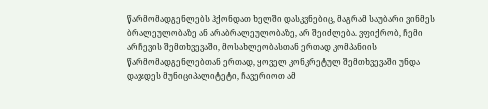წარმომადგენლებს ჰქონდათ ხელში დასკვნებიც, მაგრამ საუბარი ვინმეს ბრალეულობაზე ან არაბრალეულობაზე, არ შეიძლება. ვფიქრობ, ჩემი არჩევის შემთხვევაში, მოსახლეობასთან ერთად კომპანიის წარმომადგენლებთან ერთად, ყოველ კონკრეტულ შემთხვევაში უნდა დაჯდეს მუნიციპალიტეტი, ჩავერიოთ ამ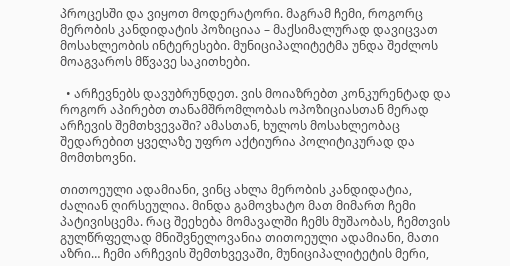პროცესში და ვიყოთ მოდერატორი. მაგრამ ჩემი, როგორც მერობის კანდიდატის პოზიციაა – მაქსიმალურად დავიცვათ მოსახლეობის ინტერესები. მუნიციპალიტეტმა უნდა შეძლოს მოაგვაროს მწვავე საკითხები.

  • არჩევნებს დავუბრუნდეთ. ვის მოიაზრებთ კონკურენტად და როგორ აპირებთ თანამშრომლობას ოპოზიციასთან მერად არჩევის შემთხვევაში? ამასთან, ხულოს მოსახლეობაც შედარებით ყველაზე უფრო აქტიურია პოლიტიკურად და მომთხოვნი.

თითოეული ადამიანი, ვინც ახლა მერობის კანდიდატია, ძალიან ღირსეულია. მინდა გამოვხატო მათ მიმართ ჩემი პატივისცემა. რაც შეეხება მომავალში ჩემს მუშაობას, ჩემთვის გულწრფელად მნიშვნელოვანია თითოეული ადამიანი, მათი აზრი… ჩემი არჩევის შემთხვევაში, მუნიციპალიტეტის მერი,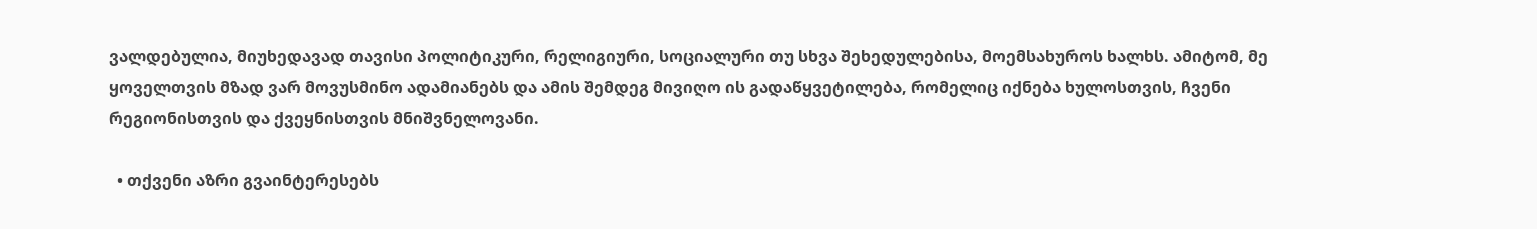ვალდებულია, მიუხედავად თავისი პოლიტიკური, რელიგიური, სოციალური თუ სხვა შეხედულებისა, მოემსახუროს ხალხს. ამიტომ, მე ყოველთვის მზად ვარ მოვუსმინო ადამიანებს და ამის შემდეგ მივიღო ის გადაწყვეტილება, რომელიც იქნება ხულოსთვის, ჩვენი რეგიონისთვის და ქვეყნისთვის მნიშვნელოვანი.

  • თქვენი აზრი გვაინტერესებს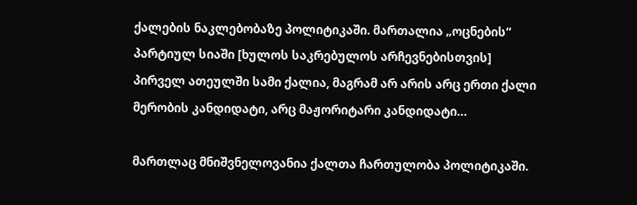ქალების ნაკლებობაზე პოლიტიკაში. მართალია „ოცნების“ პარტიულ სიაში [ხულოს საკრებულოს არჩევნებისთვის] პირველ ათეულში სამი ქალია, მაგრამ არ არის არც ერთი ქალი მერობის კანდიდატი, არც მაჟორიტარი კანდიდატი…

მართლაც მნიშვნელოვანია ქალთა ჩართულობა პოლიტიკაში.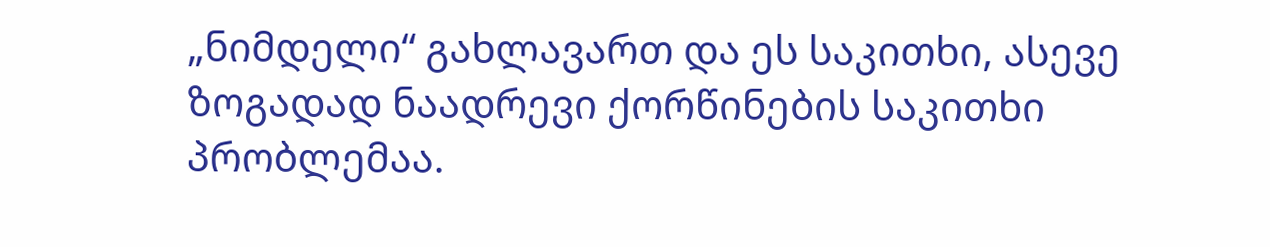„ნიმდელი“ გახლავართ და ეს საკითხი, ასევე ზოგადად ნაადრევი ქორწინების საკითხი პრობლემაა.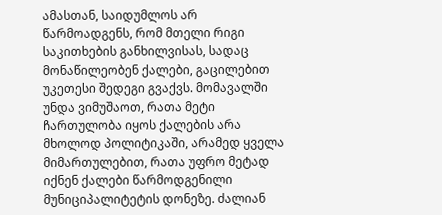ამასთან, საიდუმლოს არ წარმოადგენს, რომ მთელი რიგი საკითხების განხილვისას, სადაც მონაწილეობენ ქალები, გაცილებით უკეთესი შედეგი გვაქვს. მომავალში უნდა ვიმუშაოთ, რათა მეტი ჩართულობა იყოს ქალების არა მხოლოდ პოლიტიკაში, არამედ ყველა მიმართულებით, რათა უფრო მეტად იქნენ ქალები წარმოდგენილი მუნიციპალიტეტის დონეზე. ძალიან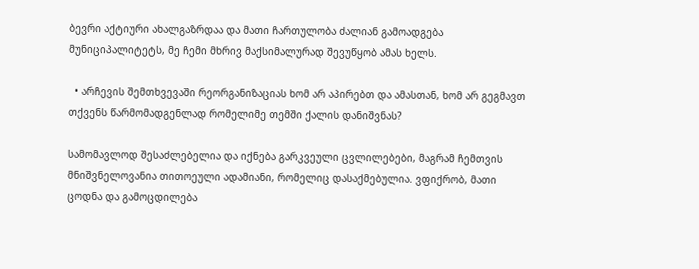ბევრი აქტიური ახალგაზრდაა და მათი ჩართულობა ძალიან გამოადგება მუნიციპალიტეტს, მე ჩემი მხრივ მაქსიმალურად შევუწყობ ამას ხელს.

  • არჩევის შემთხვევაში რეორგანიზაციას ხომ არ აპირებთ და ამასთან, ხომ არ გეგმავთ თქვენს წარმომადგენლად რომელიმე თემში ქალის დანიშვნას?

სამომავლოდ შესაძლებელია და იქნება გარკვეული ცვლილებები, მაგრამ ჩემთვის მნიშვნელოვანია თითოეული ადამიანი, რომელიც დასაქმებულია. ვფიქრობ, მათი ცოდნა და გამოცდილება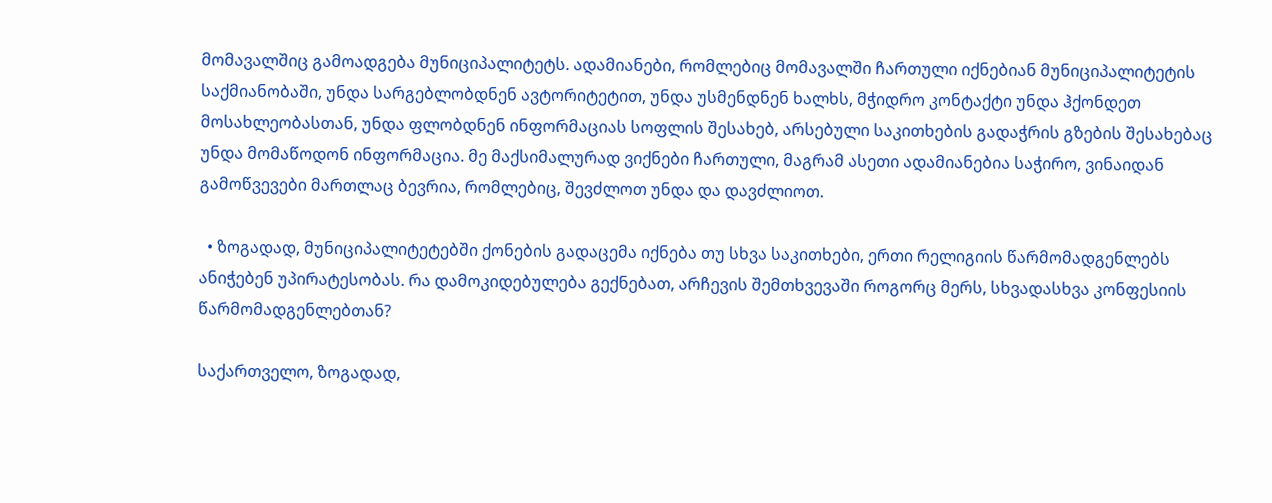მომავალშიც გამოადგება მუნიციპალიტეტს. ადამიანები, რომლებიც მომავალში ჩართული იქნებიან მუნიციპალიტეტის საქმიანობაში, უნდა სარგებლობდნენ ავტორიტეტით, უნდა უსმენდნენ ხალხს, მჭიდრო კონტაქტი უნდა ჰქონდეთ მოსახლეობასთან, უნდა ფლობდნენ ინფორმაციას სოფლის შესახებ, არსებული საკითხების გადაჭრის გზების შესახებაც უნდა მომაწოდონ ინფორმაცია. მე მაქსიმალურად ვიქნები ჩართული, მაგრამ ასეთი ადამიანებია საჭირო, ვინაიდან გამოწვევები მართლაც ბევრია, რომლებიც, შევძლოთ უნდა და დავძლიოთ.

  • ზოგადად, მუნიციპალიტეტებში ქონების გადაცემა იქნება თუ სხვა საკითხები, ერთი რელიგიის წარმომადგენლებს ანიჭებენ უპირატესობას. რა დამოკიდებულება გექნებათ, არჩევის შემთხვევაში როგორც მერს, სხვადასხვა კონფესიის წარმომადგენლებთან?

საქართველო, ზოგადად,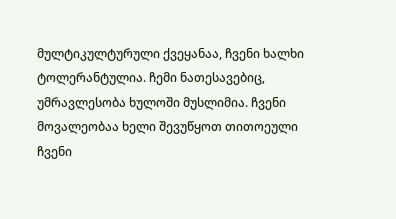მულტიკულტურული ქვეყანაა, ჩვენი ხალხი ტოლერანტულია. ჩემი ნათესავებიც, უმრავლესობა ხულოში მუსლიმია. ჩვენი მოვალეობაა ხელი შევუწყოთ თითოეული ჩვენი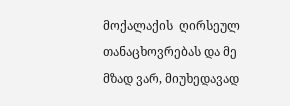მოქალაქის  ღირსეულ თანაცხოვრებას და მე მზად ვარ, მიუხედავად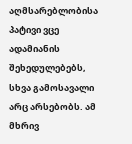აღმსარებლობისა პატივი ვცე ადამიანის შეხედულებებს, სხვა გამოსავალი არც არსებობს. ამ მხრივ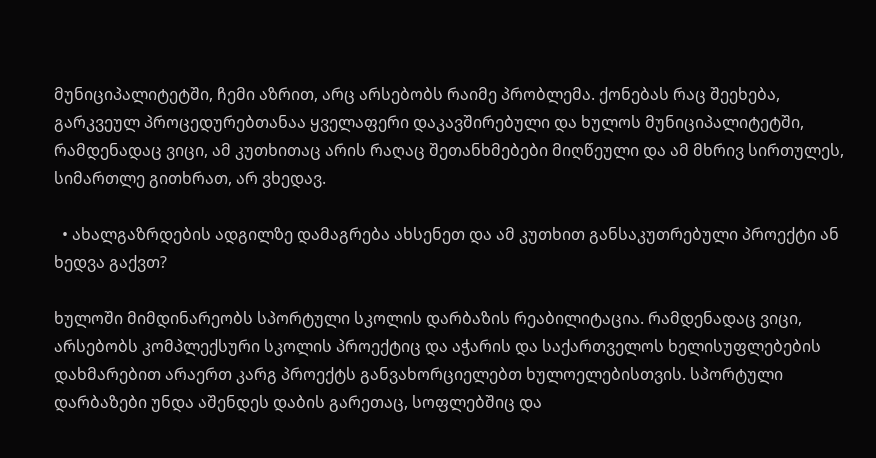მუნიციპალიტეტში, ჩემი აზრით, არც არსებობს რაიმე პრობლემა. ქონებას რაც შეეხება, გარკვეულ პროცედურებთანაა ყველაფერი დაკავშირებული და ხულოს მუნიციპალიტეტში, რამდენადაც ვიცი, ამ კუთხითაც არის რაღაც შეთანხმებები მიღწეული და ამ მხრივ სირთულეს, სიმართლე გითხრათ, არ ვხედავ.

  • ახალგაზრდების ადგილზე დამაგრება ახსენეთ და ამ კუთხით განსაკუთრებული პროექტი ან ხედვა გაქვთ?

ხულოში მიმდინარეობს სპორტული სკოლის დარბაზის რეაბილიტაცია. რამდენადაც ვიცი, არსებობს კომპლექსური სკოლის პროექტიც და აჭარის და საქართველოს ხელისუფლებების დახმარებით არაერთ კარგ პროექტს განვახორციელებთ ხულოელებისთვის. სპორტული დარბაზები უნდა აშენდეს დაბის გარეთაც, სოფლებშიც და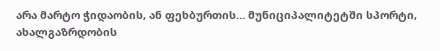არა მარტო ჭიდაობის, ან ფეხბურთის… მუნიციპალიტეტში სპორტი,  ახალგაზრდობის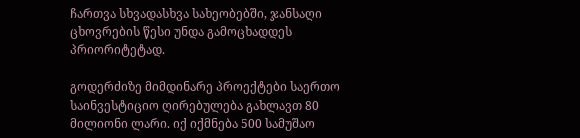ჩართვა სხვადასხვა სახეობებში, ჯანსაღი ცხოვრების წესი უნდა გამოცხადდეს პრიორიტეტად.

გოდერძიზე მიმდინარე პროექტები საერთო საინვესტიციო ღირებულება გახლავთ 80 მილიონი ლარი. იქ იქმნება 500 სამუშაო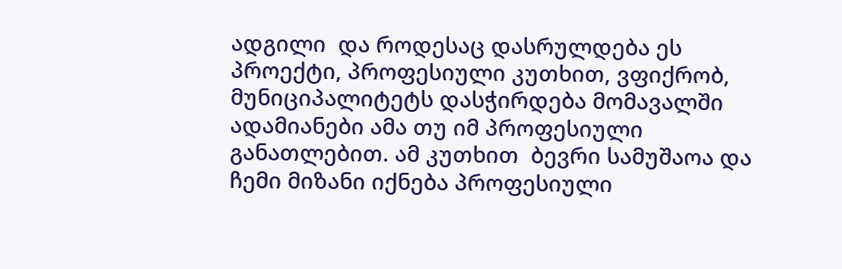ადგილი  და როდესაც დასრულდება ეს პროექტი, პროფესიული კუთხით, ვფიქრობ, მუნიციპალიტეტს დასჭირდება მომავალში ადამიანები ამა თუ იმ პროფესიული განათლებით. ამ კუთხით  ბევრი სამუშაოა და ჩემი მიზანი იქნება პროფესიული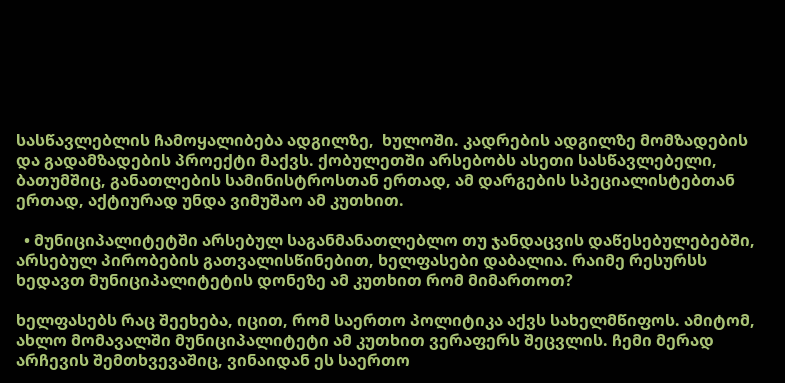სასწავლებლის ჩამოყალიბება ადგილზე,  ხულოში. კადრების ადგილზე მომზადების და გადამზადების პროექტი მაქვს. ქობულეთში არსებობს ასეთი სასწავლებელი, ბათუმშიც, განათლების სამინისტროსთან ერთად, ამ დარგების სპეციალისტებთან ერთად, აქტიურად უნდა ვიმუშაო ამ კუთხით.

  • მუნიციპალიტეტში არსებულ საგანმანათლებლო თუ ჯანდაცვის დაწესებულებებში, არსებულ პირობების გათვალისწინებით, ხელფასები დაბალია. რაიმე რესურსს ხედავთ მუნიციპალიტეტის დონეზე ამ კუთხით რომ მიმართოთ?

ხელფასებს რაც შეეხება, იცით, რომ საერთო პოლიტიკა აქვს სახელმწიფოს. ამიტომ, ახლო მომავალში მუნიციპალიტეტი ამ კუთხით ვერაფერს შეცვლის. ჩემი მერად არჩევის შემთხვევაშიც, ვინაიდან ეს საერთო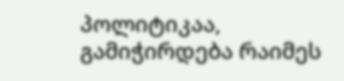პოლიტიკაა, გამიჭირდება რაიმეს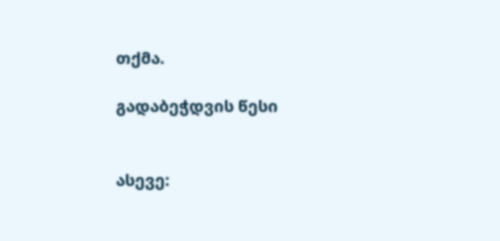თქმა.

გადაბეჭდვის წესი


ასევე: